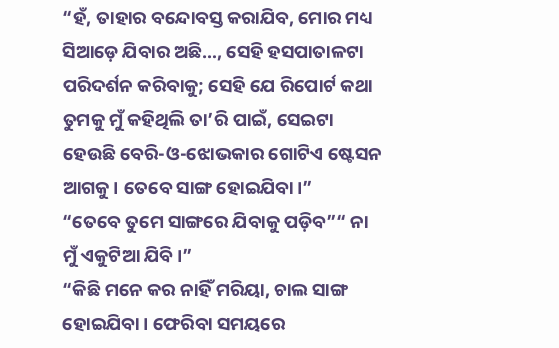“ହଁ, ତାହାର ବନ୍ଦୋବସ୍ତ କରାଯିବ, ମୋର ମଧ୍ୟ ସିଆଡ଼େ ଯିବାର ଅଛି…, ସେହି ହସପାତାଳଟା ପରିଦର୍ଶନ କରିବାକୁ; ସେହି ଯେ ରିପୋର୍ଟ କଥା ତୁମକୁ ମୁଁ କହିଥିଲି ତା’ରି ପାଇଁ, ସେଇଟା ହେଉଛି ବେରି-ଓ-ଝୋଭକାର ଗୋଟିଏ ଷ୍ଟେସନ ଆଗକୁ। ତେବେ ସାଙ୍ଗ ହୋଇଯିବା।”
“ତେବେ ତୁମେ ସାଙ୍ଗରେ ଯିବାକୁ ପଡ଼ିବ”“ ନା ମୁଁ ଏକୁଟିଆ ଯିବି।”
“କିଛି ମନେ କର ନାହିଁ ମରିୟା, ଚାଲ ସାଙ୍ଗ ହୋଇଯିବା। ଫେରିବା ସମୟରେ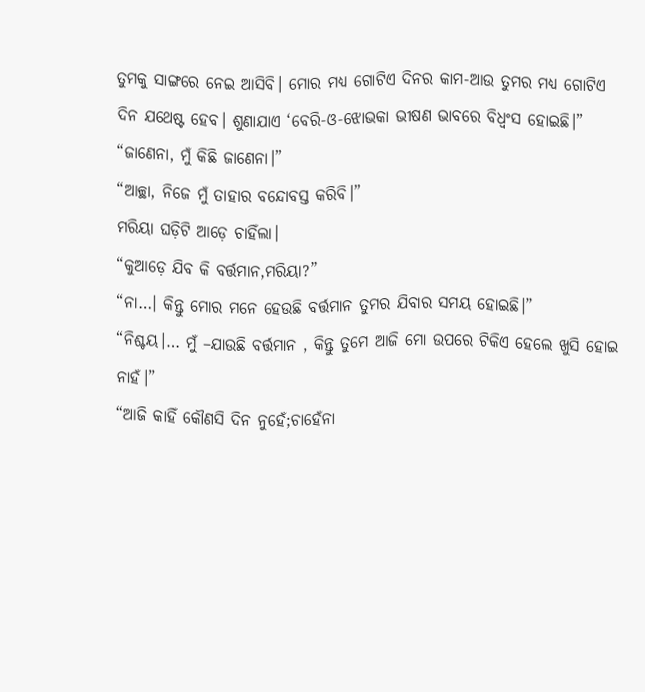ତୁମକୁ ସାଙ୍ଗରେ ନେଇ ଆସିବି। ମୋର ମଧ୍ୟ ଗୋଟିଏ ଦିନର କାମ-ଆଉ ତୁମର ମଧ୍ୟ ଗୋଟିଏ ଦିନ ଯଥେଷ୍ଟ ହେବ। ଶୁଣାଯାଏ ‘ବେରି-ଓ-ଝୋଭକା ଭୀଷଣ ଭାବରେ ବିଧ୍ବଂସ ହୋଇଛି।”
“ଜାଣେନା, ମୁଁ କିଛି ଜାଣେନା।”
“ଆଚ୍ଛା, ନିଜେ ମୁଁ ତାହାର ବନ୍ଦୋବସ୍ତ କରିବି।”
ମରିୟା ଘଡ଼ିଟି ଆଡ଼େ ଚାହିଁଲା।
“କୁଆଡ଼େ ଯିବ କି ବର୍ତ୍ତମାନ,ମରିୟା?”
“ନା…। କିନ୍ତୁ ମୋର ମନେ ହେଉଛି ବର୍ତ୍ତମାନ ତୁମର ଯିବାର ସମୟ ହୋଇଛି।”
“ନିଶ୍ଚୟ।… ମୁଁ –ଯାଉଛି ବର୍ତ୍ତମାନ , କିନ୍ତୁ ତୁମେ ଆଜି ମୋ ଉପରେ ଟିକିଏ ହେଲେ ଖୁସି ହୋଇ ନାହଁ।”
“ଆଜି କାହିଁ କୌଣସି ଦିନ ନୁହେଁ;ଚାହେଁନା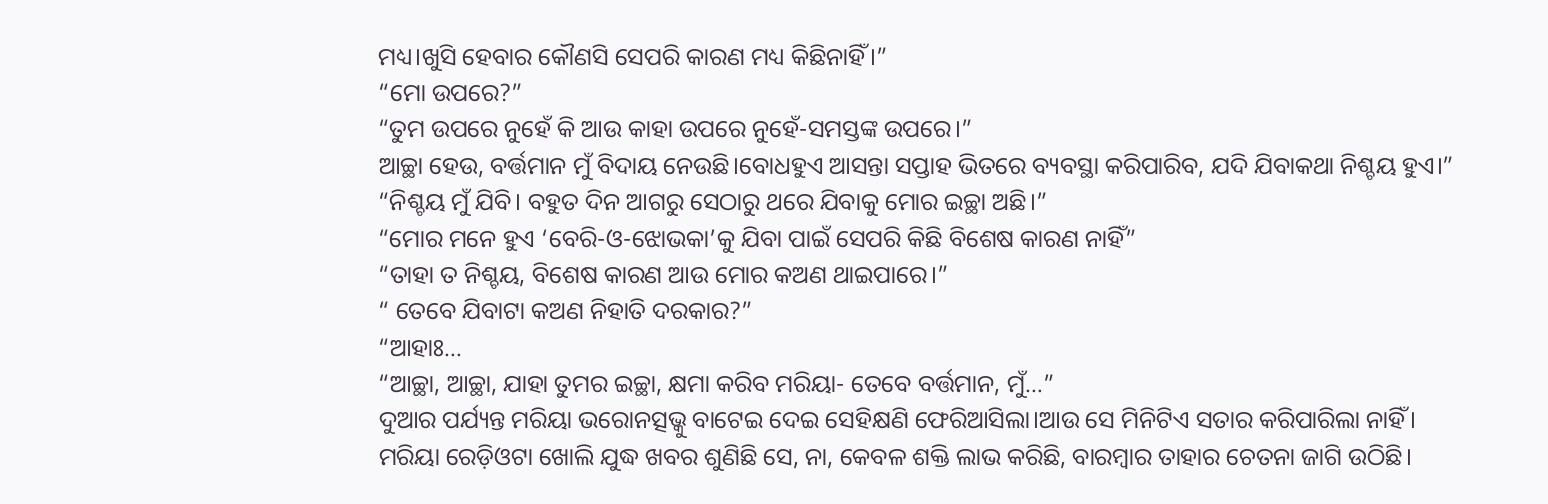ମଧ୍ୟ।ଖୁସି ହେବାର କୌଣସି ସେପରି କାରଣ ମଧ୍ୟ କିଛିନାହିଁ।”
“ମୋ ଉପରେ?”
“ତୁମ ଉପରେ ନୁହେଁ କି ଆଉ କାହା ଉପରେ ନୁହେଁ-ସମସ୍ତଙ୍କ ଉପରେ।”
ଆଚ୍ଛା ହେଉ, ବର୍ତ୍ତମାନ ମୁଁ ବିଦାୟ ନେଉଛି।ବୋଧହୁଏ ଆସନ୍ତା ସପ୍ତାହ ଭିତରେ ବ୍ୟବସ୍ଥା କରିପାରିବ, ଯଦି ଯିବାକଥା ନିଶ୍ଚୟ ହୁଏ।”
“ନିଶ୍ଚୟ ମୁଁ ଯିବି। ବହୁତ ଦିନ ଆଗରୁ ସେଠାରୁ ଥରେ ଯିବାକୁ ମୋର ଇଚ୍ଛା ଅଛି।”
“ମୋର ମନେ ହୁଏ ‘ବେରି-ଓ-ଝୋଭକା’କୁ ଯିବା ପାଇଁ ସେପରି କିଛି ବିଶେଷ କାରଣ ନାହିଁ”
“ତାହା ତ ନିଶ୍ଚୟ, ବିଶେଷ କାରଣ ଆଉ ମୋର କଅଣ ଥାଇପାରେ।”
“ ତେବେ ଯିବାଟା କଅଣ ନିହାତି ଦରକାର?”
“ଆହାଃ…
“ଆଚ୍ଛା, ଆଚ୍ଛା, ଯାହା ତୁମର ଇଚ୍ଛା, କ୍ଷମା କରିବ ମରିୟା- ତେବେ ବର୍ତ୍ତମାନ, ମୁଁ…”
ଦୁଆର ପର୍ଯ୍ୟନ୍ତ ମରିୟା ଭରୋନତ୍ସଭ୍କୁ ବାଟେଇ ଦେଇ ସେହିକ୍ଷଣି ଫେରିଆସିଲା।ଆଉ ସେ ମିନିଟିଏ ସତାର କରିପାରିଲା ନାହିଁ। ମରିୟା ରେଡ଼ିଓଟା ଖୋଲି ଯୁଦ୍ଧ ଖବର ଶୁଣିଛି ସେ, ନା, କେବଳ ଶକ୍ତି ଲାଭ କରିଛି, ବାରମ୍ବାର ତାହାର ଚେତନା ଜାଗି ଉଠିଛି।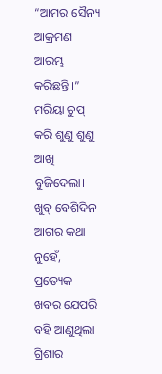“ଆମର ସୈନ୍ୟ ଆକ୍ରମଣ ଆରମ୍ଭ କରିଛନ୍ତି।” ମରିୟା ଚୁପ୍ କରି ଶୁଣୁ ଶୁଣୁ ଆଖି ବୁଜିଦେଲା। ଖୁବ୍ ବେଶିଦିନ ଆଗର କଥା ନୁହେଁ, ପ୍ରତ୍ୟେକ ଖବର ଯେପରି ବହି ଆଣୁଥିଲା ଗ୍ରିଶାର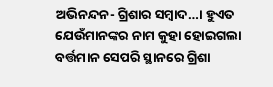ଅଭିନନ୍ଦନ- ଗ୍ରିଶାର ସମ୍ବାଦ…। ହୁଏତ ଯେଉଁମାନଙ୍କର ନାମ କୁହା ହୋଇଗଲା ବର୍ତ୍ତମାନ ସେପରି ସ୍ଥାନରେ ଗ୍ରିଶା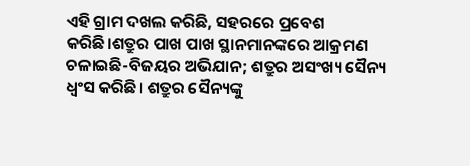ଏହି ଗ୍ରାମ ଦଖଲ କରିଛି, ସହରରେ ପ୍ରବେଶ କରିଛି।ଶତ୍ରୁର ପାଖ ପାଖ ସ୍ଥାନମାନଙ୍କରେ ଆକ୍ରମଣ ଚଳାଇଛି-ବିଜୟର ଅଭିଯାନ; ଶତ୍ରୁର ଅସଂଖ୍ୟ ସୈନ୍ୟ ଧ୍ବଂସ କରିଛି। ଶତ୍ରୁର ସୈନ୍ୟଙ୍କୁ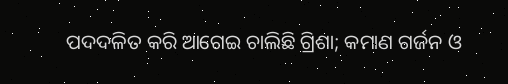ପଦଦଳିତ କରି ଆଗେଇ ଚାଲିଛି ଗ୍ରିଶା; କମାଣ ଗର୍ଜନ ଓ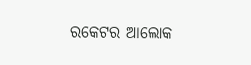ରକେଟର ଆଲୋକ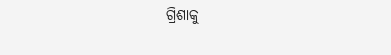ଗ୍ରିଶାକୁ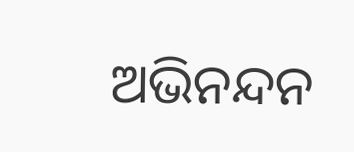ଅଭିନନ୍ଦନ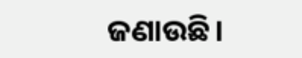ଜଣାଉଛି।